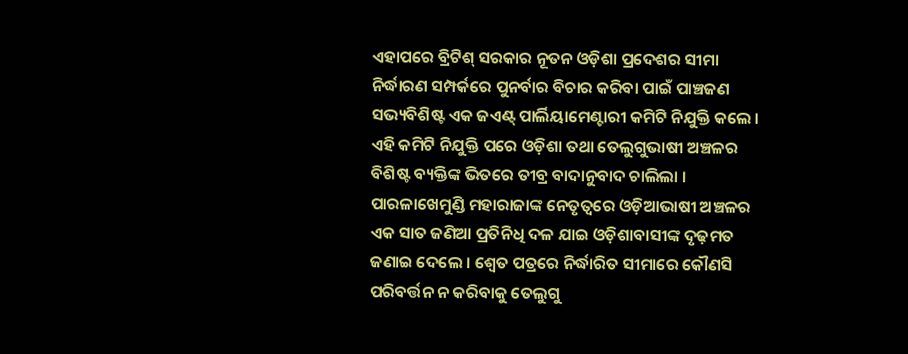ଏହାପରେ ବ୍ରିଟିଶ୍ ସରକାର ନୂତନ ଓଡ଼ିଶା ପ୍ରଦେଶର ସୀମା ନିର୍ଦ୍ଧାରଣ ସମ୍ପର୍କରେ ପୁନର୍ବାର ବିଚାର କରିବା ପାଇଁ ପାଞ୍ଚଜଣ ସଭ୍ୟବିଶିଷ୍ଟ ଏକ ଜଏଣ୍ଟ୍ ପାର୍ଲିୟାମେଣ୍ଟାରୀ କମିଟି ନିଯୁକ୍ତି କଲେ । ଏହି କମିଟି ନିଯୁକ୍ତି ପରେ ଓଡ଼ିଶା ତଥା ତେଲୁଗୁଭାଷୀ ଅଞ୍ଚଳର ବିଶିଷ୍ଟ ବ୍ୟକ୍ତିଙ୍କ ଭିତରେ ତୀବ୍ର ବାଦାନୁବାଦ ଚାଲିଲା । ପାରଳାଖେମୁଣ୍ଡି ମହାରାଜାଙ୍କ ନେତୃତ୍ୱରେ ଓଡ଼ିଆଭାଷୀ ଅଞ୍ଚଳର ଏକ ସାତ ଜଣିଆ ପ୍ରତିନିଧି ଦଳ ଯାଇ ଓଡ଼ିଶାବାସୀଙ୍କ ଦୃଢ଼ମତ ଜଣାଇ ଦେଲେ । ଶ୍ୱେତ ପତ୍ରରେ ନିର୍ଦ୍ଧାରିତ ସୀମାରେ କୌଣସି ପରିବର୍ତ୍ତନ ନ କରିବାକୁ ତେଲୁଗୁ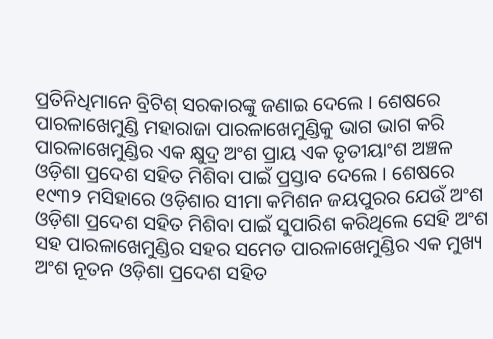ପ୍ରତିନିଧିମାନେ ବ୍ରିଟିଶ୍ ସରକାରଙ୍କୁ ଜଣାଇ ଦେଲେ । ଶେଷରେ ପାରଳାଖେମୁଣ୍ଡି ମହାରାଜା ପାରଳାଖେମୁଣ୍ଡିକୁ ଭାଗ ଭାଗ କରି ପାରଳାଖେମୁଣ୍ଡିର ଏକ କ୍ଷୁଦ୍ର ଅଂଶ ପ୍ରାୟ ଏକ ତୃତୀୟାଂଶ ଅଞ୍ଚଳ ଓଡ଼ିଶା ପ୍ରଦେଶ ସହିତ ମିଶିବା ପାଇଁ ପ୍ରସ୍ତାବ ଦେଲେ । ଶେଷରେ ୧୯୩୨ ମସିହାରେ ଓଡ଼ିଶାର ସୀମା କମିଶନ ଜୟପୁରର ଯେଉଁ ଅଂଶ ଓଡ଼ିଶା ପ୍ରଦେଶ ସହିତ ମିଶିବା ପାଇଁ ସୁପାରିଶ କରିଥିଲେ ସେହି ଅଂଶ ସହ ପାରଳାଖେମୁଣ୍ଡିର ସହର ସମେତ ପାରଳାଖେମୁଣ୍ଡିର ଏକ ମୁଖ୍ୟ ଅଂଶ ନୂତନ ଓଡ଼ିଶା ପ୍ରଦେଶ ସହିତ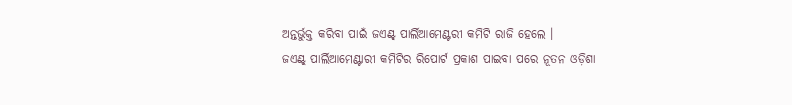ଅନ୍ତର୍ଭୁକ୍ତ କରିବା ପାଇଁ ଜଏଣ୍ଟ୍ ପାର୍ଲିଆମେଣ୍ଟରୀ କମିଟି ରାଜି ହେଲେ ।
ଜଏଣ୍ଟ୍ ପାର୍ଲିଆମେଣ୍ଟାରୀ କମିଟିର ରିପୋର୍ଟ ପ୍ରକାଶ ପାଇବା ପରେ ନୂତନ ଓଡ଼ିଶା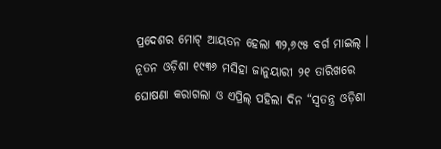ପ୍ରଦେଶର ମୋଟ୍ ଆୟତନ ହେଲା ୩୨,୬୯୫ ବର୍ଗ ମାଇଲ୍ । ନୂତନ ଓଡ଼ିଶା ୧୯୩୬ ମସିହା ଜାନୁୟାରୀ ୨୧ ତାରିଖରେ ଘୋଷଣା କରାଗଲା ଓ ଏପ୍ରିଲ୍ ପହିଲା ଦିନ “ସ୍ୱତନ୍ତ୍ର ଓଡ଼ିଶା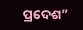ପ୍ରଦେଶ”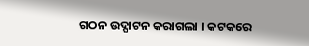ଗଠନ ଉଦ୍ଘାଟନ କରାଗଲା । କଟକରେ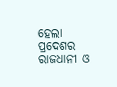ହେଲା ପ୍ରଦେଶର ରାଜଧାନୀ ଓ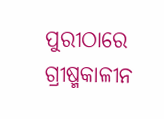ପୁରୀଠାରେ ଗ୍ରୀଷ୍ମକାଳୀନ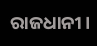ରାଜଧାନୀ ।